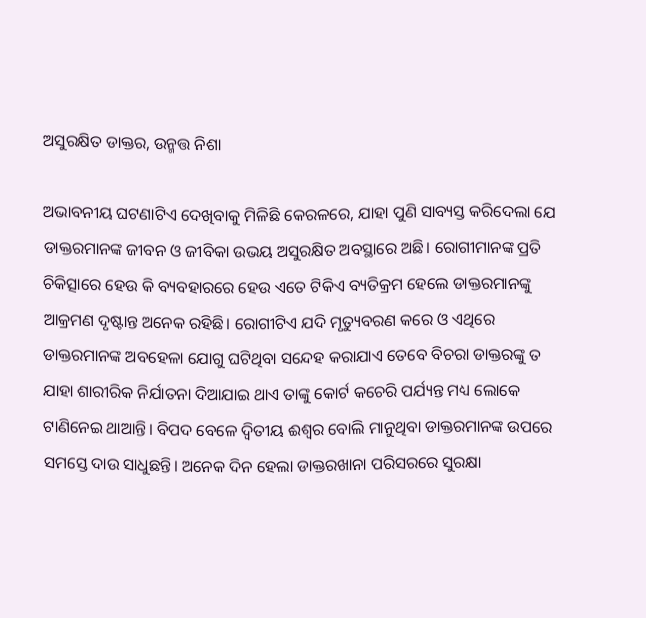ଅସୁରକ୍ଷିତ ଡାକ୍ତର, ଉନ୍ମତ୍ତ ନିଶା

ଅଭାବନୀୟ ଘଟଣାଟିଏ ଦେଖିବାକୁ ମିଳିଛି କେରଳରେ, ଯାହା ପୁଣି ସାବ୍ୟସ୍ତ କରିଦେଲା ଯେ ଡାକ୍ତରମାନଙ୍କ ଜୀବନ ଓ ଜୀବିକା ଉଭୟ ଅସୁରକ୍ଷିତ ଅବସ୍ଥାରେ ଅଛି। ରୋଗୀମାନଙ୍କ ପ୍ରତି ଚିକିତ୍ସାରେ ହେଉ କି ବ୍ୟବହାରରେ ହେଉ ଏତେ ଟିକିଏ ବ୍ୟତିକ୍ରମ ହେଲେ ଡାକ୍ତରମାନଙ୍କୁ ଆକ୍ରମଣ ଦୃଷ୍ଟାନ୍ତ ଅନେକ ରହିଛି। ରୋଗୀଟିଏ ଯଦି ମୃତ୍ୟୁବରଣ କରେ ଓ ଏଥିରେ ଡାକ୍ତରମାନଙ୍କ ଅବହେଳା ଯୋଗୁ ଘଟିଥିବା ସନ୍ଦେହ କରାଯାଏ ତେବେ ବିଚରା ଡାକ୍ତରଙ୍କୁ ତ ଯାହା ଶାରୀରିକ ନିର୍ଯାତନା ଦିଆଯାଇ ଥାଏ ତାଙ୍କୁ କୋର୍ଟ କଚେରି ପର୍ଯ୍ୟନ୍ତ ମଧ୍ୟ ଲୋକେ ଟାଣିନେଇ ଥାଆନ୍ତି। ବିପଦ ବେଳେ ଦ୍ୱିତୀୟ ଈଶ୍ୱର ବୋଲି ମାନୁଥିବା ଡାକ୍ତରମାନଙ୍କ ଉପରେ ସମସ୍ତେ ଦାଉ ସାଧୁଛନ୍ତି। ଅନେକ ଦିନ ହେଲା ଡାକ୍ତରଖାନା ପରିସରରେ ସୁରକ୍ଷା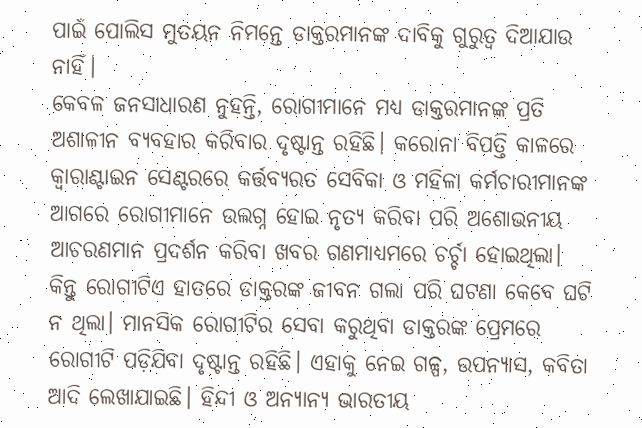ପାଇଁ ପୋଲିସ ମୁତୟନ ନିମନ୍ତେ ଡାକ୍ତରମାନଙ୍କ ଦାବିକୁ ଗୁରୁତ୍ୱ ଦିଆଯାଉ ନାହିଁ।
କେବଳ ଜନସାଧାରଣ ନୁହନ୍ତି, ରୋଗୀମାନେ ମଧ୍ୟ ଡାକ୍ତରମାନଙ୍କ ପ୍ରତି ଅଶାଳୀନ ବ୍ୟବହାର କରିବାର ଦୃଷ୍ଟାନ୍ତ ରହିଛି। କରୋନା ବିପତ୍ତି କାଳରେ କ୍ୱାରାଣ୍ଟାଇନ ସେଣ୍ଟରରେ କର୍ତ୍ତବ୍ୟରତ ସେବିକା ଓ ମହିଳା କର୍ମଚାରୀମାନଙ୍କ ଆଗରେ ରୋଗୀମାନେ ଉଲଗ୍ନ ହୋଇ ନୃତ୍ୟ କରିବା ପରି ଅଶୋଭନୀୟ ଆଚରଣମାନ ପ୍ରଦର୍ଶନ କରିବା ଖବର ଗଣମାଧ୍ୟମରେ ଚର୍ଚ୍ଚା ହୋଇଥିଲା। କିନ୍ତୁ ରୋଗୀଟିଏ ହାତରେ ଡାକ୍ତରଙ୍କ ଜୀବନ ଗଲା ପରି ଘଟଣା କେବେ ଘଟି ନ ଥିଲା। ମାନସିକ ରୋଗୀଟିର ସେବା କରୁଥିବା ଡାକ୍ତରଙ୍କ ପ୍ରେମରେ ରୋଗୀଟି ପଡ଼ିଯିବା ଦୃଷ୍ଟାନ୍ତ ରହିଛି। ଏହାକୁ ନେଇ ଗଳ୍ପ, ଉପନ୍ୟାସ, କବିତା ଆଦି ଲେଖାଯାଇଛି। ହିନ୍ଦୀ ଓ ଅନ୍ୟାନ୍ୟ ଭାରତୀୟ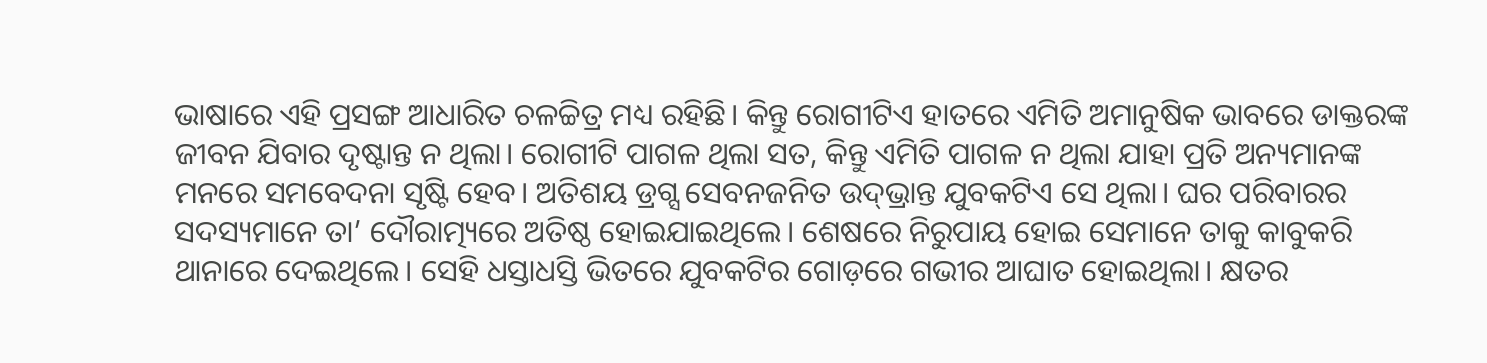ଭାଷାରେ ଏହି ପ୍ରସଙ୍ଗ ଆଧାରିତ ଚଳଚ୍ଚିତ୍ର ମଧ୍ୟ ରହିଛି। କିନ୍ତୁ ରୋଗୀଟିଏ ହାତରେ ଏମିତି ଅମାନୁଷିକ ଭାବରେ ଡାକ୍ତରଙ୍କ ଜୀବନ ଯିବାର ଦୃଷ୍ଟାନ୍ତ ନ ଥିଲା। ରୋଗୀଟି ପାଗଳ ଥିଲା ସତ, କିନ୍ତୁ ଏମିତି ପାଗଳ ନ ଥିଲା ଯାହା ପ୍ରତି ଅନ୍ୟମାନଙ୍କ ମନରେ ସମବେଦନା ସୃଷ୍ଟି ହେବ। ଅତିଶୟ ଡ୍ରଗ୍ସ ସେବନଜନିତ ଉଦ୍‌ଭ୍ରାନ୍ତ ଯୁବକଟିଏ ସେ ଥିଲା। ଘର ପରିବାରର ସଦସ୍ୟମାନେ ତା’ ଦୌରାତ୍ମ୍ୟରେ ଅତିଷ୍ଠ ହୋଇଯାଇଥିଲେ। ଶେଷରେ ନିରୁପାୟ ହୋଇ ସେମାନେ ତାକୁ କାବୁକରି ଥାନାରେ ଦେଇଥିଲେ। ସେହି ଧସ୍ତାଧସ୍ତି ଭିତରେ ଯୁବକଟିର ଗୋଡ଼ରେ ଗଭୀର ଆଘାତ ହୋଇଥିଲା। କ୍ଷତର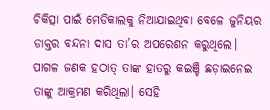ଚିକିତ୍ସା ପାଇଁ ମେଡିକାଲକୁ ନିଆଯାଇଥିବା ବେଳେ ଜୁନିୟର ଡାକ୍ତର ବନ୍ଦନା ଦାସ ତା’ର ଅପରେଶନ କରୁଥିଲେ। ପାଗଳ ଜଣକ ହଠାତ୍‌ ତାଙ୍କ ହାତରୁ କଇଞ୍ଚି ଛଡ଼ାଇନେଇ ତାଙ୍କୁ ଆକ୍ରମଣ କରିଥିଲା। ସେହି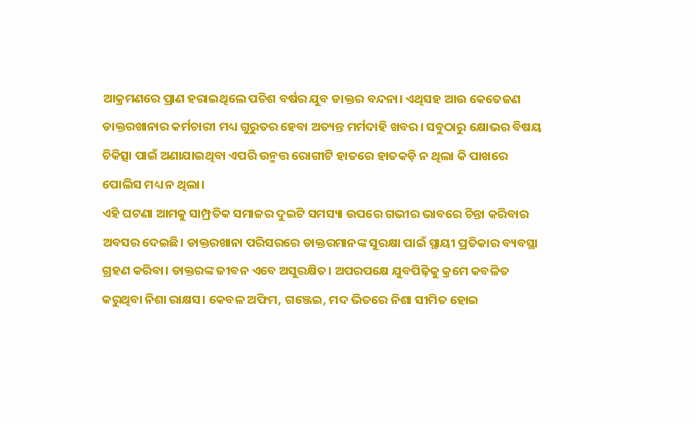ଆକ୍ରମଣରେ ପ୍ରାଣ ହରାଇଥିଲେ ପଚିଶ ବର୍ଷର ଯୁବ ଡାକ୍ତର ବନ୍ଦନା। ଏଥିସହ ଆଉ କେତେଜଣ ଡାକ୍ତରଖାନାର କର୍ମଚାରୀ ମଧ୍ୟ ଗୁରୁତର ହେବା ଅତ୍ୟନ୍ତ ମର୍ମଦାହି ଖବର। ସବୁଠାରୁ କ୍ଷୋଭର ବିଷୟ ଚିକିତ୍ସା ପାଇଁ ଅଣାଯାଇଥିବା ଏପରି ଉନ୍ମତ୍ତ ରୋଗୀଟି ହାତରେ ହାତକଡ଼ି ନ ଥିଲା କି ପାଖରେ ପୋଲିସ ମଧ୍ୟ ନ ଥିଲା।
ଏହି ଘଟଣା ଆମକୁ ସାମ୍ପ୍ରତିକ ସମାଜର ଦୁଇଟି ସମସ୍ୟା ଉପରେ ଗଭୀର ଭାବରେ ଚିନ୍ତା କରିବାର ଅବସର ଦେଇଛି। ଡାକ୍ତରଖାନା ପରିସରରେ ଡାକ୍ତରମାନଙ୍କ ସୁରକ୍ଷା ପାଇଁ ସ୍ଥାୟୀ ପ୍ରତିକାର ବ୍ୟବସ୍ଥା ଗ୍ରହଣ କରିବା। ଡାକ୍ତରଙ୍କ ଜୀବନ ଏବେ ଅସୁରକ୍ଷିତ। ଅପରପକ୍ଷେ ଯୁବପିଢ଼ିକୁ କ୍ରମେ କବଳିତ କରୁଥିବା ନିଶା ରାକ୍ଷସ। କେବଳ ଅଫିମ, ଗଞ୍ଜେଇ, ମଦ ଭିତରେ ନିଶା ସୀମିତ ହୋଇ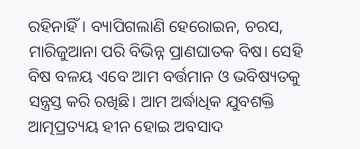ରହିନାହିଁ। ବ୍ୟାପିଗଲାଣି ହେରୋଇନ, ଚରସ, ମାରିଜୁଆନା ପରି ବିଭିନ୍ନ ପ୍ରାଣଘାତକ ବିଷ। ସେହି ବିଷ ବଳୟ ଏବେ ଆମ ବର୍ତ୍ତମାନ ଓ ଭବିଷ୍ୟତକୁ ସନ୍ତ୍ରସ୍ତ କରି ରଖିଛି। ଆମ ଅର୍ଦ୍ଧାଧିକ ଯୁବଶକ୍ତି ଆତ୍ମପ୍ରତ୍ୟୟ ହୀନ ହୋଇ ଅବସାଦ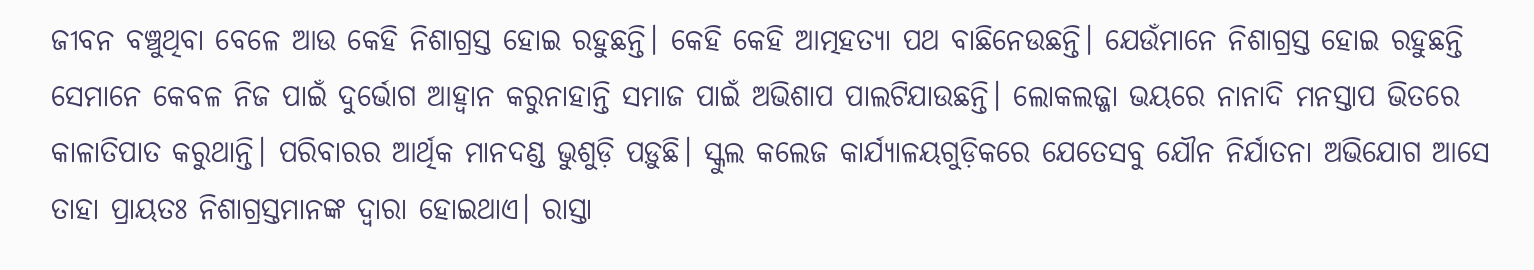ଜୀବନ ବଞ୍ଚୁଥିବା ବେଳେ ଆଉ କେହି ନିଶାଗ୍ରସ୍ତ ହୋଇ ରହୁଛନ୍ତି। କେହି କେହି ଆତ୍ମହତ୍ୟା ପଥ ବାଛିନେଉଛନ୍ତି। ଯେଉଁମାନେ ନିଶାଗ୍ରସ୍ତ ହୋଇ ରହୁଛନ୍ତି ସେମାନେ କେବଳ ନିଜ ପାଇଁ ଦୁର୍ଭୋଗ ଆହ୍ବାନ କରୁନାହାନ୍ତି ସମାଜ ପାଇଁ ଅଭିଶାପ ପାଲଟିଯାଉଛନ୍ତି। ଲୋକଲଜ୍ଜା ଭୟରେ ନାନାଦି ମନସ୍ତାପ ଭିତରେ କାଳାତିପାତ କରୁଥାନ୍ତି। ପରିବାରର ଆର୍ଥିକ ମାନଦଣ୍ଡ ଭୁଶୁଡ଼ି ପଡ଼ୁଛି। ସ୍କୁଲ କଲେଜ କାର୍ଯ୍ୟାଳୟଗୁଡ଼ିକରେ ଯେତେସବୁ ଯୌନ ନିର୍ଯାତନା ଅଭିଯୋଗ ଆସେ ତାହା ପ୍ରାୟତଃ ନିଶାଗ୍ରସ୍ତମାନଙ୍କ ଦ୍ୱାରା ହୋଇଥାଏ। ରାସ୍ତା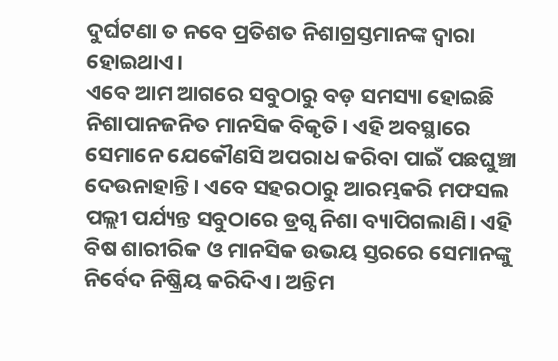ଦୁର୍ଘଟଣା ତ ନବେ ପ୍ରତିଶତ ନିଶାଗ୍ରସ୍ତମାନଙ୍କ ଦ୍ୱାରା ହୋଇଥାଏ।
ଏବେ ଆମ ଆଗରେ ସବୁଠାରୁ ବଡ଼ ସମସ୍ୟା ହୋଇଛି ନିଶାପାନଜନିତ ମାନସିକ ବିକୃତି। ଏହି ଅବସ୍ଥାରେ ସେମାନେ ଯେକୌଣସି ଅପରାଧ କରିବା ପାଇଁ ପଛଘୁଞ୍ଚା ଦେଉନାହାନ୍ତି। ଏବେ ସହରଠାରୁ ଆରମ୍ଭକରି ମଫସଲ ପଲ୍ଲୀ ପର୍ଯ୍ୟନ୍ତ ସବୁଠାରେ ଡ୍ରଗ୍ସ ନିଶା ବ୍ୟାପିଗଲାଣି। ଏହି ବିଷ ଶାରୀରିକ ଓ ମାନସିକ ଉଭୟ ସ୍ତରରେ ସେମାନଙ୍କୁ ନିର୍ବେଦ ନିଷ୍କ୍ରିୟ କରିଦିଏ। ଅନ୍ତିମ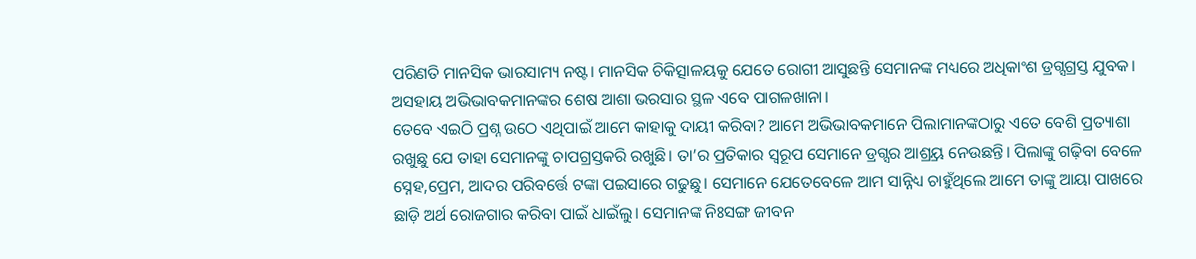ପରିଣତି ମାନସିକ ଭାରସାମ୍ୟ ନଷ୍ଟ। ମାନସିକ ଚିକିତ୍ସାଳୟକୁ ଯେତେ ରୋଗୀ ଆସୁଛନ୍ତି ସେମାନଙ୍କ ମଧ୍ୟରେ ଅଧିକାଂଶ ଡ୍ରଗ୍ସଗ୍ରସ୍ତ ଯୁବକ। ଅସହାୟ ଅଭିଭାବକମାନଙ୍କର ଶେଷ ଆଶା ଭରସାର ସ୍ଥଳ ଏବେ ପାଗଳଖାନା।
ତେବେ ଏଇଠି ପ୍ରଶ୍ନ ଉଠେ ଏଥିପାଇଁ ଆମେ କାହାକୁ ଦାୟୀ କରିବା? ଆମେ ଅଭିଭାବକମାନେ ପିଲାମାନଙ୍କଠାରୁ ଏତେ ବେଶି ପ୍ରତ୍ୟାଶା ରଖୁଛୁ ଯେ ତାହା ସେମାନଙ୍କୁ ଚାପଗ୍ରସ୍ତକରି ରଖୁଛି। ତା’ର ପ୍ରତିକାର ସ୍ବରୂପ ସେମାନେ ଡ୍ରଗ୍ସର ଆଶ୍ର୍ରୟ ନେଉଛନ୍ତି। ପିଲାଙ୍କୁ ଗଢ଼ିବା ବେଳେ ସ୍ନେହ,ପ୍ରେମ, ଆଦର ପରିବର୍ତ୍ତେ ଟଙ୍କା ପଇସାରେ ଗଢୁଛୁ। ସେମାନେ ଯେତେବେଳେ ଆମ ସାନ୍ନିଧ୍ୟ ଚାହୁଁଥିଲେ ଆମେ ତାଙ୍କୁ ଆୟା ପାଖରେ ଛାଡ଼ି ଅର୍ଥ ରୋଜଗାର କରିବା ପାଇଁ ଧାଇଁଲୁ। ସେମାନଙ୍କ ନିଃସଙ୍ଗ ଜୀବନ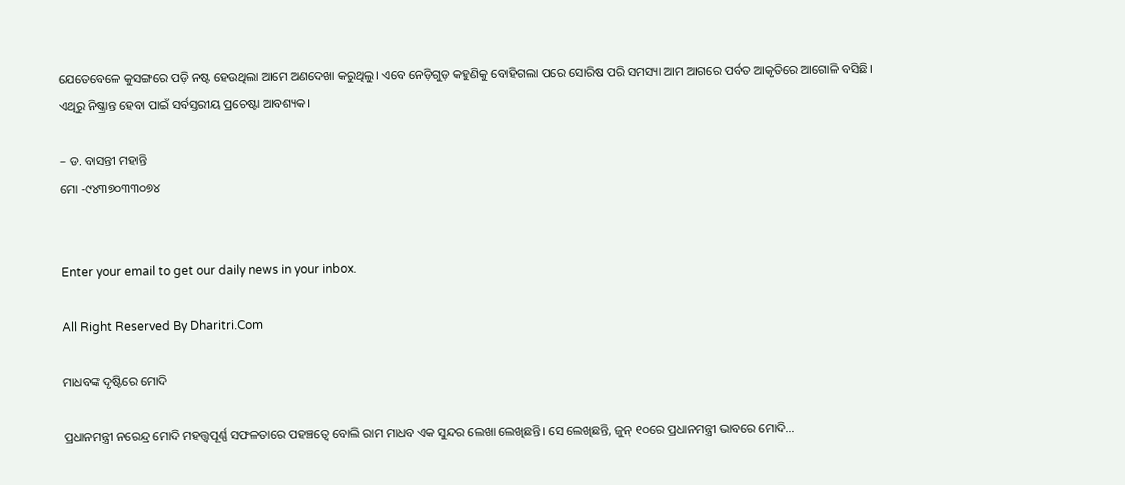ଯେତେବେଳେ କୁସଙ୍ଗରେ ପଡ଼ି ନଷ୍ଟ ହେଉଥିଲା ଆମେ ଅଣଦେଖା କରୁଥିଲୁ। ଏବେ ନେଡ଼ିଗୁଡ଼ କହୁଣିକୁ ବୋହିଗଲା ପରେ ସୋରିଷ ପରି ସମସ୍ୟା ଆମ ଆଗରେ ପର୍ବତ ଆକୃତିରେ ଆଗୋଳି ବସିଛି। ଏଥିରୁ ନିଷ୍କ୍ରାନ୍ତ ହେବା ପାଇଁ ସର୍ବସ୍ତରୀୟ ପ୍ରଚେଷ୍ଟା ଆବଶ୍ୟକ।

– ଡ. ବାସନ୍ତୀ ମହାନ୍ତି
ମୋ -୯୪୩୭୦୩୩୦୭୪


Enter your email to get our daily news in your inbox.

All Right Reserved By Dharitri.Com

ମାଧବଙ୍କ ଦୃଷ୍ଟିରେ ମୋଦି

ପ୍ରଧାନମନ୍ତ୍ରୀ ନରେନ୍ଦ୍ର ମୋଦି ମହତ୍ତ୍ୱପୂର୍ଣ୍ଣ ସଫଳତାରେ ପହଞ୍ଚତ୍ୱେ ବୋଲି ରାମ ମାଧବ ଏକ ସୁନ୍ଦର ଲେଖା ଲେଖିଛନ୍ତି। ସେ ଲେଖିଛନ୍ତି, ଜୁନ୍‌ ୧୦ରେ ପ୍ରଧାନମନ୍ତ୍ରୀ ଭାବରେ ମୋଦି…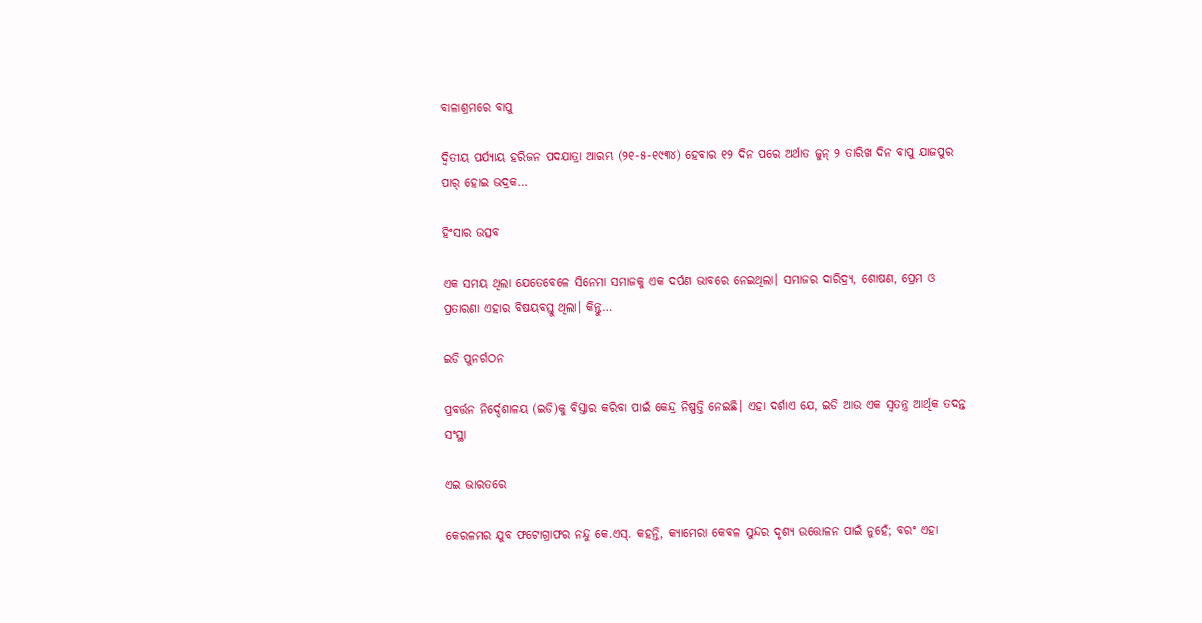ବାଳାଶ୍ରମରେ ବାପୁ

ଦ୍ବିତୀୟ ପର୍ଯ୍ୟାୟ ହରିଜନ ପଦଯାତ୍ରା ଆରମ୍ଭ (୨୧-୫-୧୯୩୪) ହେବାର ୧୨ ଦିନ ପରେ ଅର୍ଥାତ ଜୁନ୍‌ ୨ ତାରିଖ ଦିନ ବାପୁ ଯାଜପୁର ପାର୍‌ ହୋଇ ଭଦ୍ରକ…

ହିଂସାର ଉତ୍ସବ

ଏକ ସମୟ ଥିଲା ଯେତେବେଳେ ସିନେମା ସମାଜକୁ ଏକ ଦର୍ପଣ ଭାବରେ ନେଇଥିଲା। ସମାଜର ଦାରିଦ୍ର୍ୟ, ଶୋଷଣ, ପ୍ରେମ ଓ ପ୍ରତାରଣା ଏହାର ବିଷୟବସ୍ତୁ ଥିଲା। କିନ୍ତୁ…

ଇଡି ପୁନର୍ଗଠନ

ପ୍ରବର୍ତ୍ତନ ନିର୍ଦ୍ଦେଶାଳୟ (ଇଡି)କୁ ବିସ୍ତାର କରିବା ପାଇଁ କେନ୍ଦ୍ର ନିଷ୍ପତ୍ତି ନେଇଛି। ଏହା ଦର୍ଶାଏ ଯେ, ଇଡି ଆଉ ଏକ ସ୍ବତନ୍ତ୍ର ଆର୍ଥିକ ତଦନ୍ତ ସଂସ୍ଥା

ଏଇ ଭାରତରେ

କେରଳମର ଯୁବ ଫଟୋଗ୍ରାଫର ନନ୍ଦୁ କେ.ଏସ୍‌. କହନ୍ତି, କ୍ୟାମେରା କେବଳ ସୁନ୍ଦର ଦୃଶ୍ୟ ଉତ୍ତୋଳନ ପାଇଁ ନୁହେଁ; ବରଂ ଏହା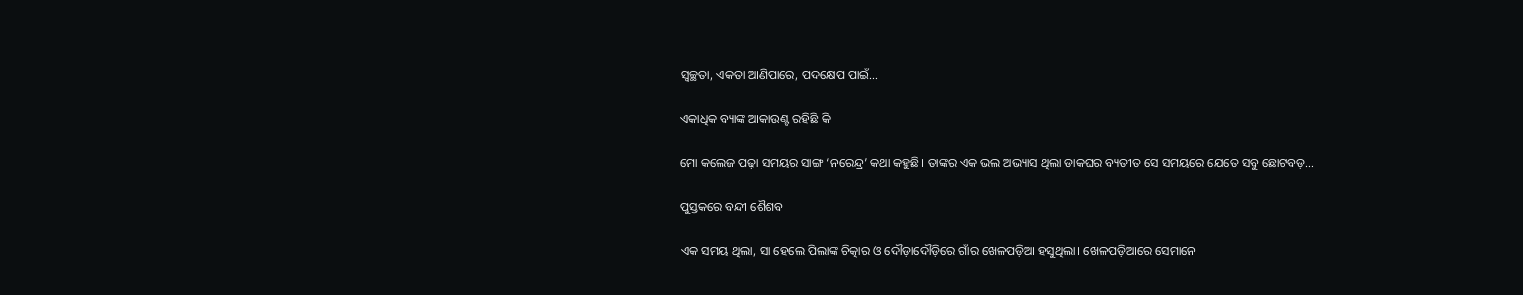ସ୍ବଚ୍ଛତା, ଏକତା ଆଣିପାରେ, ପଦକ୍ଷେପ ପାଇଁ…

ଏକାଧିକ ବ୍ୟାଙ୍କ ଆକାଉଣ୍ଟ ରହିଛି କି

ମୋ କଲେଜ ପଢ଼ା ସମୟର ସାଙ୍ଗ ‘ନରେନ୍ଦ୍ର’ କଥା କହୁଛି। ତାଙ୍କର ଏକ ଭଲ ଅଭ୍ୟାସ ଥିଲା ଡାକଘର ବ୍ୟତୀତ ସେ ସମୟରେ ଯେତେ ସବୁ ଛୋଟବଡ଼…

ପୁସ୍ତକରେ ବନ୍ଦୀ ଶୈଶବ

ଏକ ସମୟ ଥିଲା, ସା ହେଲେ ପିଲାଙ୍କ ଚିତ୍କାର ଓ ଦୌଡ଼ାଦୌଡ଼ିରେ ଗାଁର ଖେଳପଡ଼ିଆ ହସୁଥିଲା। ଖେଳପଡ଼ିଆରେ ସେମାନେ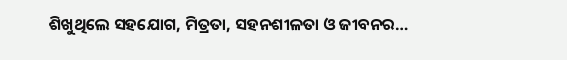ଶିଖୁଥିଲେ ସହଯୋଗ, ମିତ୍ରତା, ସହନଶୀଳତା ଓ ଜୀବନର…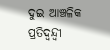ଦୁଇ ଆଞ୍ଚଳିକ ପ୍ରତିଦ୍ୱନ୍ଦ୍ୱୀ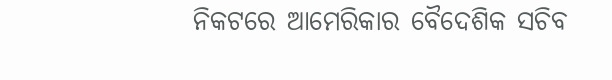ନିକଟରେ ଆମେରିକାର ବୈଦେଶିକ ସଚିବ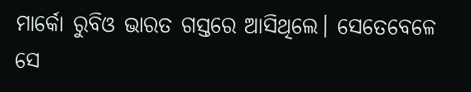ମାର୍କୋ ରୁବିଓ ଭାରତ ଗସ୍ତରେ ଆସିଥିଲେ। ସେତେବେଳେ ସେ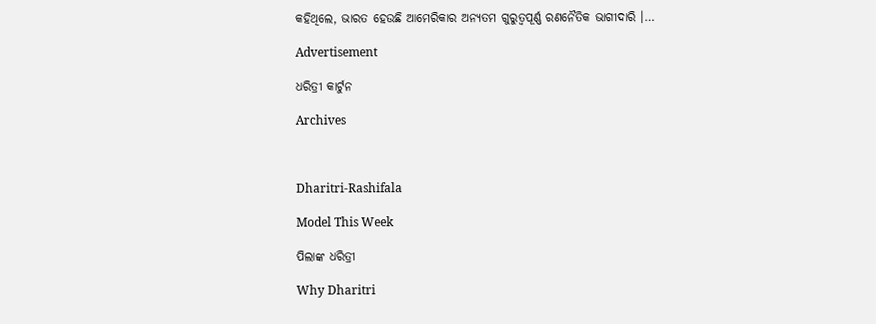କହିଥିଲେ, ଭାରତ ହେଉଛି ଆମେରିକାର ଅନ୍ୟତମ ଗୁରୁତ୍ୱପୂର୍ଣ୍ଣ ରଣନୈତିକ ଭାଗୀଦାରି ।…

Advertisement

ଧରିତ୍ରୀ କାର୍ଟୁନ

Archives



Dharitri-Rashifala

Model This Week

ପିଲାଙ୍କ ଧରିତ୍ରୀ

Why Dharitri